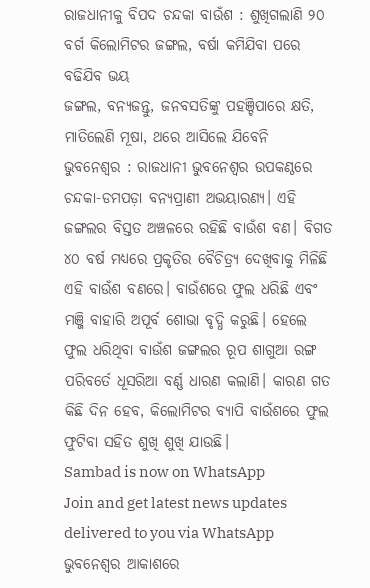ରାଜଧାନୀକୁ ବିପଦ ଚନ୍ଦକା ବାଉଁଶ : ଶୁଖିଗଲାଣି ୨୦ ବର୍ଗ କିଲୋମିଟର ଜଙ୍ଗଲ, ବର୍ଷା କମିଯିବା ପରେ ବଢିଯିବ ଭୟ
ଜଙ୍ଗଲ, ବନ୍ୟଜନ୍ତୁ, ଜନବସତିଙ୍କୁ ପହଞ୍ଚିପାରେ କ୍ଷତି, ମାତିଲେଣି ମୂଷା, ଥରେ ଆସିଲେ ଯିବେନି
ଭୁବନେଶ୍ୱର : ରାଜଧାନୀ ଭୁବନେଶ୍ୱର ଉପକଣ୍ଠରେ ଚନ୍ଦକା-ଡମପଡ଼ା ବନ୍ୟପ୍ରାଣୀ ଅଭୟାରଣ୍ୟ। ଏହି ଜଙ୍ଗଲର ବିସ୍ତତ ଅଞ୍ଚଳରେ ରହିଛି ବାଉଁଶ ବଣ। ବିଗତ ୪୦ ବର୍ଷ ମଧ୍ୟରେ ପ୍ରକୃତିର ବୈଚିତ୍ର୍ୟ ଦେଖିବାକୁ ମିଳିଛି ଏହି ବାଉଁଶ ବଣରେ। ବାଉଁଶରେ ଫୁଲ ଧରିଛି ଏବଂ ମଞ୍ଜି ବାହାରି ଅପୂର୍ବ ଶୋଭା ବୃଦ୍ଧି କରୁଛି। ହେଲେ ଫୁଲ ଧରିଥିବା ବାଉଁଶ ଜଙ୍ଗଲର ରୂପ ଶାଗୁଆ ରଙ୍ଗ ପରିବର୍ତେ ଧୂସରିଆ ବର୍ଣ୍ଣ ଧାରଣ କଲାଣି। କାରଣ ଗତ କିଛି ଦିନ ହେବ, କିଲୋମିଟର ବ୍ୟାପି ବାଉଁଶରେ ଫୁଲ ଫୁଟିବା ସହିତ ଶୁଖି ଶୁଖି ଯାଉଛି।
Sambad is now on WhatsApp
Join and get latest news updates delivered to you via WhatsApp
ଭୁବନେଶ୍ୱର ଆକାଶରେ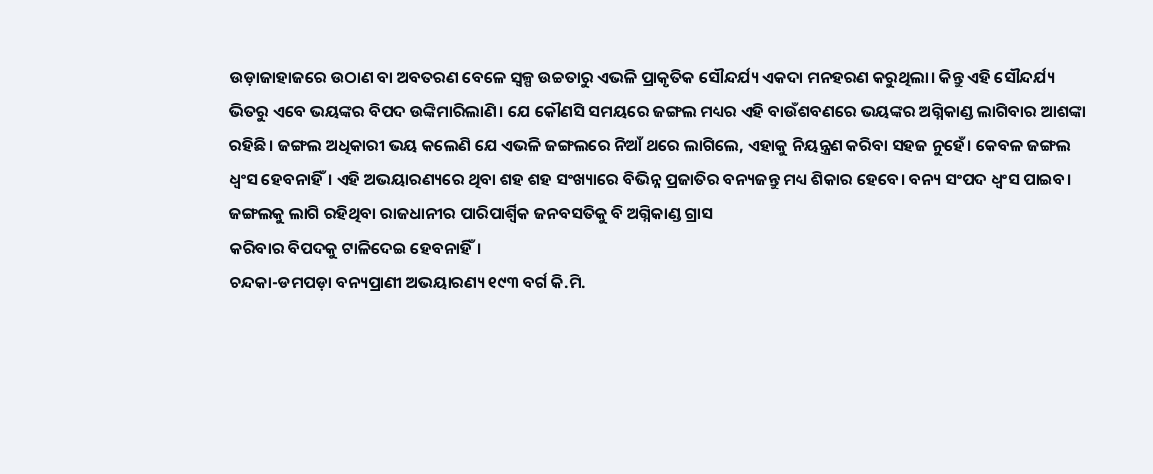ଉଡ଼ାଜାହାଜରେ ଉଠାଣ ବା ଅବତରଣ ବେଳେ ସ୍ୱଳ୍ପ ଉଚ୍ଚତାରୁ ଏଭଳି ପ୍ରାକୃତିକ ସୌନ୍ଦର୍ଯ୍ୟ ଏକଦା ମନହରଣ କରୁଥିଲା। କିନ୍ତୁ ଏହି ସୌନ୍ଦର୍ଯ୍ୟ ଭିତରୁ ଏବେ ଭୟଙ୍କର ବିପଦ ଉଙ୍କିମାରିଲାଣି। ଯେ କୌଣସି ସମୟରେ ଜଙ୍ଗଲ ମଧ୍ୟର ଏହି ବାଉଁଶବଣରେ ଭୟଙ୍କର ଅଗ୍ନିକାଣ୍ଡ ଲାଗିବାର ଆଶଙ୍କା ରହିଛି। ଜଙ୍ଗଲ ଅଧିକାରୀ ଭୟ କଲେଣି ଯେ ଏଭଳି ଜଙ୍ଗଲରେ ନିଆଁ ଥରେ ଲାଗିଲେ, ଏହାକୁ ନିୟନ୍ତ୍ରଣ କରିବା ସହଜ ନୁହେଁ। କେବଳ ଜଙ୍ଗଲ ଧ୍ୱଂସ ହେବନାହିଁ। ଏହି ଅଭୟାରଣ୍ୟରେ ଥିବା ଶହ ଶହ ସଂଖ୍ୟାରେ ବିଭିନ୍ନ ପ୍ରଜାତିର ବନ୍ୟଜନ୍ତୁ ମଧ୍ୟ ଶିକାର ହେବେ। ବନ୍ୟ ସଂପଦ ଧ୍ୱଂସ ପାଇବ। ଜଙ୍ଗଲକୁ ଲାଗି ରହିଥିବା ରାଜଧାନୀର ପାରିପାର୍ଶ୍ୱିକ ଜନବସତିକୁ ବି ଅଗ୍ନିକାଣ୍ଡ ଗ୍ରାସ
କରିବାର ବିପଦକୁ ଟାଳିଦେଇ ହେବନାହିଁ।
ଚନ୍ଦକା-ଡମପଡ଼ା ବନ୍ୟପ୍ରାଣୀ ଅଭୟାରଣ୍ୟ ୧୯୩ ବର୍ଗ କି.ମି.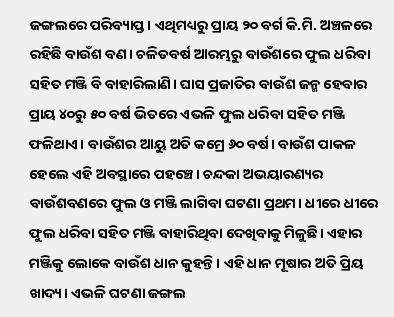ଜଙ୍ଗଲରେ ପରିବ୍ୟାପ୍ତ। ଏଥିମଧ୍ୟରୁ ପ୍ରାୟ ୨୦ ବର୍ଗ କି.ମି. ଅଞ୍ଚଳରେ ରହିଛି ବାଉଁଶ ବଣ। ଚଳିତବର୍ଷ ଆରମ୍ଭରୁ ବାଉଁଶରେ ଫୁଲ ଧରିବା ସହିତ ମଞ୍ଜି ବି ବାହାରିଲାଣି। ଘାସ ପ୍ରଜାତିର ବାଉଁଶ ଜନ୍ମ ହେବାର ପ୍ରାୟ ୪୦ରୁ ୫୦ ବର୍ଷ ଭିତରେ ଏଭଳି ଫୁଲ ଧରିବା ସହିତ ମଞ୍ଜି ଫଳିଥାଏ। ବାଉଁଶର ଆୟୁ ଅତି କମ୍ରେ ୬୦ ବର୍ଷ। ବାଉଁଶ ପାକଳ ହେଲେ ଏହି ଅବସ୍ଥାରେ ପହଞ୍ଚେ। ଚନ୍ଦକା ଅଭୟାରଣ୍ୟର ବାଉଁଶବଣରେ ଫୁଲ ଓ ମଞ୍ଜି ଲାଗିବା ଘଟଣା ପ୍ରଥମ। ଧୀରେ ଧୀରେ ଫୁଲ ଧରିବା ସହିତ ମଞ୍ଜି ବାହାରିଥିବା ଦେଖିବାକୁ ମିଳୁଛି। ଏହାର ମଞ୍ଜିକୁ ଲୋକେ ବାଉଁଶ ଧାନ କୁହନ୍ତି। ଏହି ଧାନ ମୂଷାର ଅତି ପ୍ରିୟ ଖାଦ୍ୟ। ଏଭଳି ଘଟଣା ଜଙ୍ଗଲ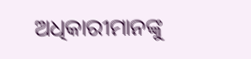ଅଧିକାରୀମାନଙ୍କୁ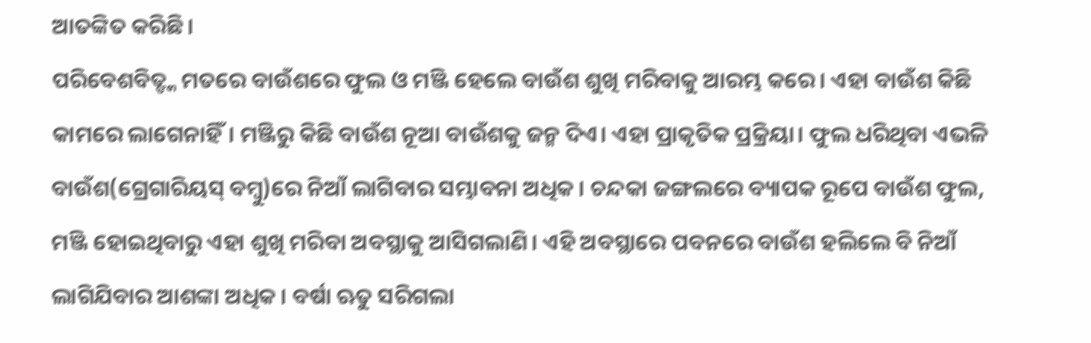ଆତଙ୍କିତ କରିଛି।
ପରିବେଶବିତ୍ଙ୍କ ମତରେ ବାଉଁଶରେ ଫୁଲ ଓ ମଞ୍ଜି ହେଲେ ବାଉଁଶ ଶୁଖି ମରିବାକୁ ଆରମ୍ଭ କରେ। ଏହା ବାଉଁଶ କିଛି କାମରେ ଲାଗେନାହିଁ। ମଞ୍ଜିରୁ କିଛି ବାଉଁଶ ନୂଆ ବାଉଁଶକୁ ଜନ୍ମ ଦିଏ। ଏହା ପ୍ରାକୃତିକ ପ୍ରକ୍ରିୟା। ଫୁଲ ଧରିଥିବା ଏଭଳି ବାଉଁଶ(ଗ୍ରେଗାରିୟସ୍ ବମ୍ବୁ)ରେ ନିଆଁ ଲାଗିବାର ସମ୍ଭାବନା ଅଧିକ। ଚନ୍ଦକା ଜଙ୍ଗଲରେ ବ୍ୟାପକ ରୂପେ ବାଉଁଶ ଫୁଲ, ମଞ୍ଜି ହୋଇଥିବାରୁ ଏହା ଶୁଖି ମରିବା ଅବସ୍ଥାକୁ ଆସିଗଲାଣି। ଏହି ଅବସ୍ଥାରେ ପବନରେ ବାଉଁଶ ହଲିଲେ ବି ନିଆଁ ଲାଗିଯିବାର ଆଶଙ୍କା ଅଧିକ। ବର୍ଷା ଋତୁ ସରିଗଲା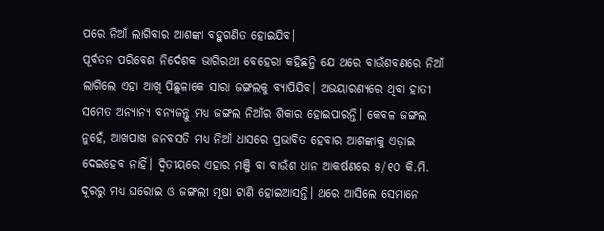ପରେ ନିଆଁ ଲାଗିବାର ଆଶଙ୍କା ବହୁଗଣିତ ହୋଇଯିବ।
ପୂର୍ବତନ ପରିବେଶ ନିର୍ଦେଶକ ଭାଗିରଥୀ ବେହେରା କହିଛନ୍ତି ଯେ ଥରେ ବାଉଁଶବଣରେ ନିଆଁ ଲାଗିଲେ ଏହା ଆଖି ପିଛୁଳାକେ ସାରା ଜଙ୍ଗଲକୁ ବ୍ୟାପିଯିବ। ଅଭୟାରଣ୍ୟରେ ଥିବା ହାତୀ ସମେତ ଅନ୍ୟାନ୍ୟ ବନ୍ୟଜନ୍ତୁ ମଧ୍ୟ ଜଙ୍ଗଲ ନିଆଁର ଶିକାର ହୋଇପାରନ୍ତି। କେବଳ ଜଙ୍ଗଲ ନୁହେଁ, ଆଖପାଖ ଜନବସତି ମଧ୍ୟ ନିଆଁ ଧାସରେ ପ୍ରଭାବିତ ହେବାର ଆଶଙ୍କାକୁ ଏଡ଼ାଇ ଦେଇହେବ ନାହିଁ। ଦ୍ୱିତୀୟରେ ଏହାର ମଞ୍ଜି ବା ବାଉଁଶ ଧାନ ଆକର୍ଷଣରେ ୫/୧୦ କି.ମି. ଦୂରରୁ ମଧ୍ୟ ଘରୋଇ ଓ ଜଙ୍ଗଲୀ ମୂଷା ଟାଣି ହୋଇଆସନ୍ତି। ଥରେ ଆସିଲେ ସେମାନେ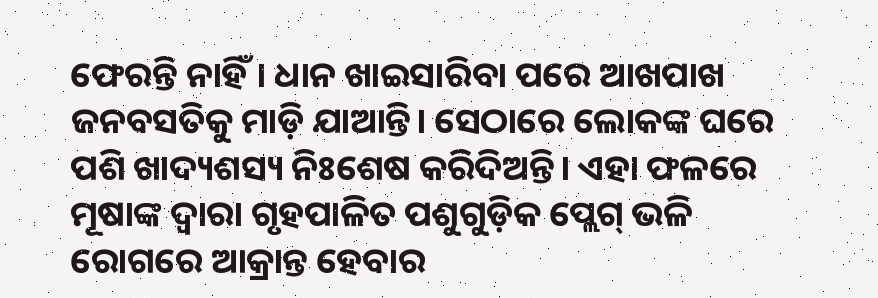ଫେରନ୍ତି ନାହିଁ। ଧାନ ଖାଇସାରିବା ପରେ ଆଖପାଖ ଜନବସତିକୁ ମାଡ଼ି ଯାଆନ୍ତି। ସେଠାରେ ଲୋକଙ୍କ ଘରେ ପଶି ଖାଦ୍ୟଶସ୍ୟ ନିଃଶେଷ କରିଦିଅନ୍ତି। ଏହା ଫଳରେ ମୂଷାଙ୍କ ଦ୍ୱାରା ଗୃହପାଳିତ ପଶୁଗୁଡ଼ିକ ପ୍ଲେଗ୍ ଭଳି ରୋଗରେ ଆକ୍ରାନ୍ତ ହେବାର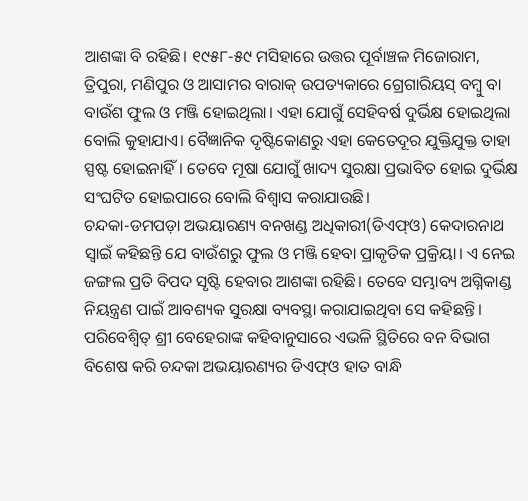ଆଶଙ୍କା ବି ରହିଛି। ୧୯୫୮-୫୯ ମସିହାରେ ଉତ୍ତର ପୂର୍ବାଞ୍ଚଳ ମିଜୋରାମ, ତ୍ରିପୁରା, ମଣିପୁର ଓ ଆସାମର ବାରାକ୍ ଉପତ୍ୟକାରେ ଗ୍ରେଗାରିୟସ୍ ବମ୍ବୁ ବା ବାଉଁଶ ଫୁଲ ଓ ମଞ୍ଜି ହୋଇଥିଲା। ଏହା ଯୋଗୁଁ ସେହିବର୍ଷ ଦୁର୍ଭିକ୍ଷ ହୋଇଥିଲା ବୋଲି କୁହାଯାଏ। ବୈଜ୍ଞାନିକ ଦୃଷ୍ଟିକୋଣରୁ ଏହା କେତେଦୂର ଯୁକ୍ତିଯୁକ୍ତ ତାହା ସ୍ପଷ୍ଟ ହୋଇନାହିଁ। ତେବେ ମୂଷା ଯୋଗୁଁ ଖାଦ୍ୟ ସୁରକ୍ଷା ପ୍ରଭାବିତ ହୋଇ ଦୁର୍ଭିକ୍ଷ ସଂଘଟିତ ହୋଇପାରେ ବୋଲି ବିଶ୍ୱାସ କରାଯାଉଛି।
ଚନ୍ଦକା-ଡମପଡ଼ା ଅଭୟାରଣ୍ୟ ବନଖଣ୍ଡ ଅଧିକାରୀ(ଡିଏଫ୍ଓ) କେଦାରନାଥ ସ୍ୱାଇଁ କହିଛନ୍ତି ଯେ ବାଉଁଶରୁ ଫୁଲ ଓ ମଞ୍ଜି ହେବା ପ୍ରାକୃତିକ ପ୍ରକ୍ରିୟା। ଏ ନେଇ ଜଙ୍ଗଲ ପ୍ରତି ବିପଦ ସୃଷ୍ଟି ହେବାର ଆଶଙ୍କା ରହିଛି। ତେବେ ସମ୍ଭାବ୍ୟ ଅଗ୍ନିକାଣ୍ଡ ନିୟନ୍ତ୍ରଣ ପାଇଁ ଆବଶ୍ୟକ ସୁରକ୍ଷା ବ୍ୟବସ୍ଥା କରାଯାଇଥିବା ସେ କହିଛନ୍ତି। ପରିବେଶ୍ବିତ୍ ଶ୍ରୀ ବେହେରାଙ୍କ କହିବାନୁସାରେ ଏଭଳି ସ୍ଥିତିରେ ବନ ବିଭାଗ ବିଶେଷ କରି ଚନ୍ଦକା ଅଭୟାରଣ୍ୟର ଡିଏଫ୍ଓ ହାତ ବାନ୍ଧି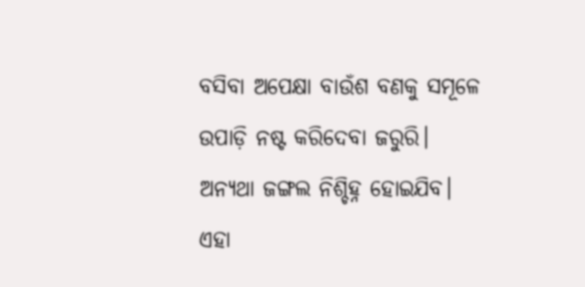ବସିବା ଅପେକ୍ଷା ବାଉଁଶ ବଣକୁ ସମୂଳେ ଉପାଡ଼ି ନଷ୍ଟ କରିଦେବା ଜରୁରି। ଅନ୍ୟଥା ଜଙ୍ଗଲ ନିଶ୍ଚିହ୍ନ ହୋଇଯିବ। ଏହା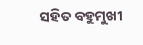ସହିତ ବହୁମୁଖୀ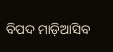ବିପଦ ମାଡ଼ିଆସିବ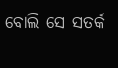ବୋଲି ସେ ସତର୍କ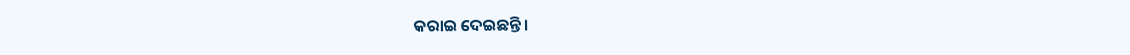କରାଇ ଦେଇଛନ୍ତି।